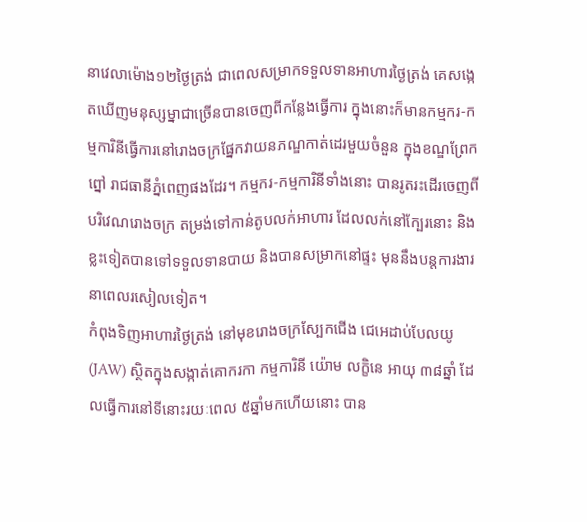នាវេលាម៉ោង១២ថ្ងៃត្រង់ ជាពេលសម្រាកទទួលទានអាហារថ្ងៃត្រង់ គេសង្កេតឃើញមនុស្សម្នាជាច្រើនបានចេញពីកន្លែងធ្វើការ ក្នុងនោះក៏មានកម្មករ-កម្មការិនីធ្វើការនៅរោងចក្រផ្នែកវាយនភណ្ឌកាត់ដេរមួយចំនួន ក្នុងខណ្ឌព្រែកព្នៅ រាជធានីភ្នំពេញផងដែរ។ កម្មករ-កម្មការិនីទាំងនោះ បានរូតរះដើរចេញពីបរិវេណរោងចក្រ តម្រង់ទៅកាន់តូបលក់អាហារ ដែលលក់នៅក្បែរនោះ និងខ្លះទៀតបានទៅទទួលទានបាយ និងបានសម្រាកនៅផ្ទះ មុននឹងបន្តការងារនាពេលរសៀលទៀត។
កំពុងទិញអាហារថ្ងៃត្រង់ នៅមុខរោងចក្រស្បែកជើង ជេអេដាប់បែលយូ (JAW) ស្ថិតក្នុងសង្កាត់គោករកា កម្មការិនី យ៉ោម លក្ខិនេ អាយុ ៣៨ឆ្នាំ ដែលធ្វើការនៅទីនោះរយៈពេល ៥ឆ្នាំមកហើយនោះ បាន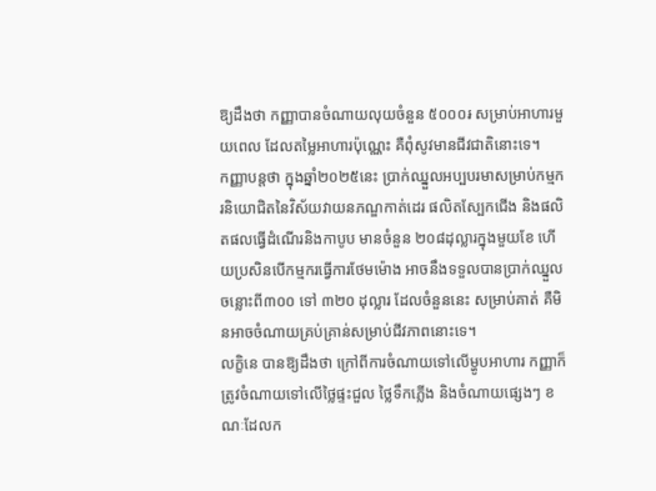ឱ្យដឹងថា កញ្ញាបានចំណាយលុយចំនួន ៥០០០៛ សម្រាប់អាហារមួយពេល ដែលតម្លៃអាហារប៉ុណ្ណេះ គឺពុំសូវមានជីវជាតិនោះទេ។
កញ្ញាបន្តថា ក្នុងឆ្នាំ២០២៥នេះ ប្រាក់ឈ្នួលអប្បបរមាសម្រាប់កម្មករនិយោជិតនៃវិស័យវាយនភណ្ឌកាត់ដេរ ផលិតស្បែកជើង និងផលិតផលធ្វើដំណើរនិងកាបូប មានចំនួន ២០៨ដុល្លារក្នុងមួយខែ ហើយប្រសិនបើកម្មករធ្វើការថែមម៉ោង អាចនឹងទទួលបានប្រាក់ឈ្នួលចន្លោះពី៣០០ ទៅ ៣២០ ដុល្លារ ដែលចំនួននេះ សម្រាប់គាត់ គឺមិនអាចចំណាយគ្រប់គ្រាន់សម្រាប់ជីវភាពនោះទេ។
លក្ខិនេ បានឱ្យដឹងថា ក្រៅពីការចំណាយទៅលើម្ហូបអាហារ កញ្ញាក៏ត្រូវចំណាយទៅលើថ្លៃផ្ទះជួល ថ្លៃទឹកភ្លើង និងចំណាយផ្សេងៗ ខណៈដែលក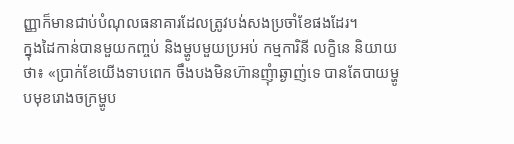ញ្ញាក៏មានជាប់បំណុលធនាគារដែលត្រូវបង់សងប្រចាំខែផងដែរ។
ក្នុងដៃកាន់បានមួយកញ្ចប់ និងម្ហូបមួយប្រអប់ កម្មការិនី លក្ខិនេ និយាយថា៖ «ប្រាក់ខែយើងទាបពេក ចឹងបងមិនហ៊ានញុំាឆ្ងាញ់ទេ បានតែបាយម្ហូបមុខរោងចក្រម្ហូប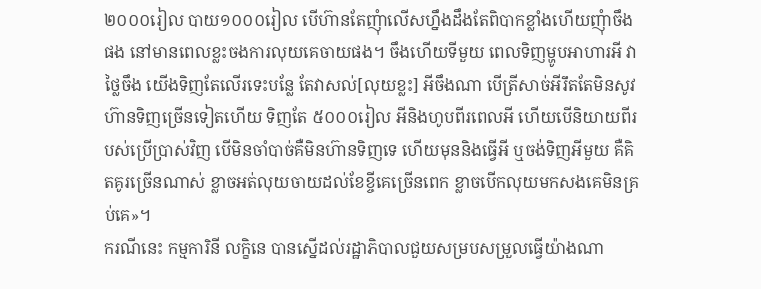២០០០រៀល បាយ១០០០រៀល បើហ៊ានតែញុំាលើសហ្នឹងដឹងតែពិបាកខ្លាំងហើយញុំាចឹងផង នៅមានពេលខ្លះចងការលុយគេចាយផង។ ចឹងហើយទីមួយ ពេលទិញម្ហូបអាហារអី វាថ្លៃចឹង យើងទិញតែលើរទេះបន្លែ តែវាសល់[លុយខ្លះ] អីចឹងណា បើត្រីសាច់អីរឹតតែមិនសូវហ៊ានទិញច្រើនទៀតហើយ ទិញតែ ៥០០០រៀល អីនិងហូបពីរពេលអី ហើយបើនិយាយពីរបស់ប្រើប្រាស់វិញ បើមិនចាំបាច់គឺមិនហ៊ានទិញទេ ហើយមុននិងធ្វើអី ឬចង់ទិញអីមួយ គឺគិតគូរច្រើនណាស់ ខ្លាចអត់លុយចាយដល់ខែខ្ចីគេច្រើនពេក ខ្លាចបើកលុយមកសងគេមិនគ្រប់គេ»។
ករណីនេះ កម្មការិនី លក្ខិនេ បានស្នើដល់រដ្ឋាភិបាលជួយសម្របសម្រួលធ្វើយ៉ាងណា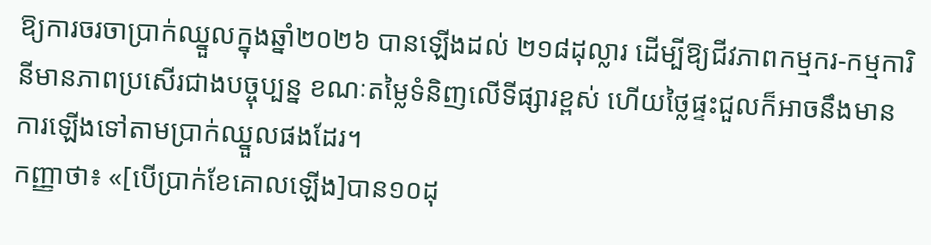ឱ្យការចរចាប្រាក់ឈ្នួលក្នុងឆ្នាំ២០២៦ បានឡើងដល់ ២១៨ដុល្លារ ដើម្បីឱ្យជីវភាពកម្មករ-កម្មការិនីមានភាពប្រសើរជាងបច្ចុប្បន្ន ខណៈតម្លៃទំនិញលើទីផ្សារខ្ពស់ ហើយថ្លៃផ្ទះជួលក៏អាចនឹងមានការឡើងទៅតាមប្រាក់ឈ្នួលផងដែរ។
កញ្ញាថា៖ «[បើប្រាក់ខែគោលឡើង]បាន១០ដុ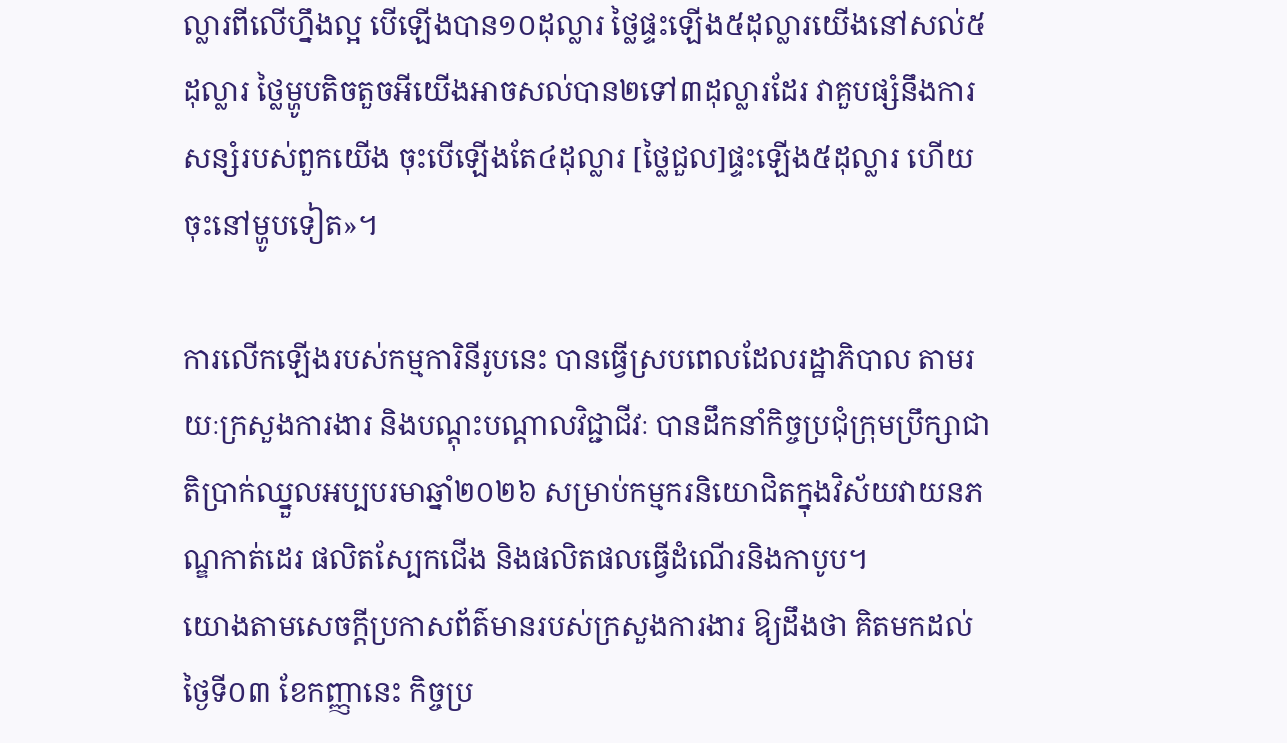ល្លារពីលើហ្នឹងល្អ បើឡើងបាន១០ដុល្លារ ថ្លៃផ្ទះឡើង៥ដុល្លារយើងនៅសល់៥ដុល្លារ ថ្លៃម្ហូបតិចតួចអីយើងអាចសល់បាន២ទៅ៣ដុល្លារដែរ វាគួបផ្សំនឹងការសន្សំរបស់ពួកយើង ចុះបើឡើងតែ៤ដុល្លារ [ថ្លៃជួល]ផ្ទះឡើង៥ដុល្លារ ហើយចុះនៅម្ហូបទៀត»។

ការលើកឡើងរបស់កម្មការិនីរូបនេះ បានធ្វើស្របពេលដែលរដ្ឋាភិបាល តាមរយៈក្រសួងការងារ និងបណ្តុះបណ្តាលវិជ្ជាជីវៈ បានដឹកនាំកិច្ចប្រជុំក្រុមប្រឹក្សាជាតិប្រាក់ឈ្នួលអប្បបរមាឆ្នាំ២០២៦ សម្រាប់កម្មករនិយោជិតក្នុងវិស័យវាយនភណ្ឌកាត់ដេរ ផលិតស្បែកជើង និងផលិតផលធ្វើដំណើរនិងកាបូប។
យោងតាមសេចក្តីប្រកាសព័ត៌មានរបស់ក្រសួងការងារ ឱ្យដឹងថា គិតមកដល់ថ្ងៃទី០៣ ខែកញ្ញានេះ កិច្ចប្រ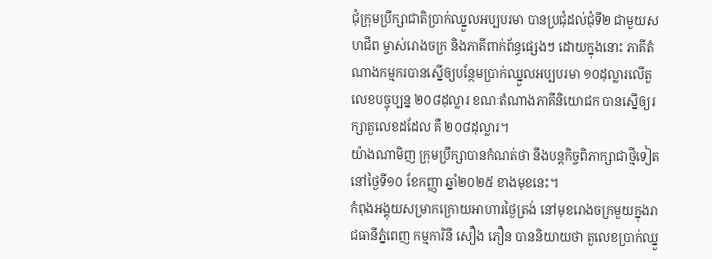ជុំក្រុមប្រឹក្សាជាតិប្រាក់ឈ្នួលអប្បបរមា បានប្រជុំដល់ជុំទី២ ជាមួយសហជីព ម្ចាស់រោងចក្រ និងភាគីពាក់ព័ន្ធផ្សេងៗ ដោយក្នុងនោះ ភាគីតំណាងកម្មករបានស្នើឲ្យបន្ថែមប្រាក់ឈ្នួលអប្បបរមា ១០ដុល្លារលើតួលេខបច្ចុប្បន្ន ២០៨ដុល្លារ ខណៈតំណាងភាគីនិយោជក បានស្នើឲ្យរក្សាតួលេខដដែល គឺ ២០៨ដុល្លារ។
យ៉ាងណាមិញ ក្រុមប្រឹក្សាបានកំណត់ថា នឹងបន្តកិច្ចពិភាក្សាជាថ្មីទៀត នៅថ្ងៃទី១០ ខែកញ្ញា ឆ្នាំ២០២៥ ខាងមុខនេះ។
កំពុងអង្គុយសម្រាកក្រោយអាហារថ្ងៃត្រង់ នៅមុខរោងចក្រមួយក្នុងរាជធានីភ្នំពេញ កម្មការិនី សឿង ភឿន បាននិយាយថា តួលេខប្រាក់ឈ្នួ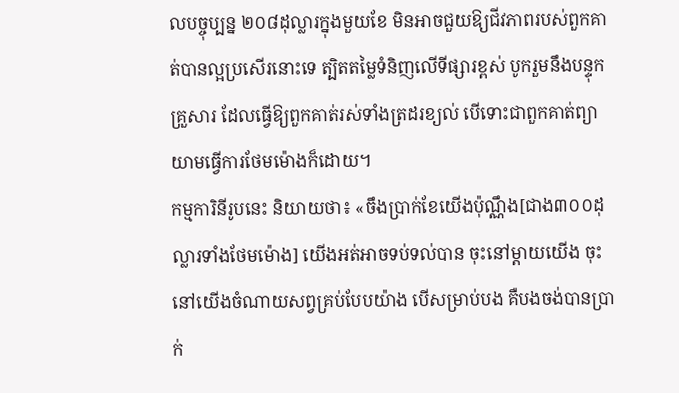លបច្ចុប្បន្ន ២០៨ដុល្លារក្នុងមួយខែ មិនអាចជួយឱ្យជីវភាពរបស់ពួកគាត់បានល្អប្រសើរនោះទេ ត្បិតតម្លៃទំនិញលើទីផ្សារខ្ពស់ បូករួមនឹងបន្ទុកគ្រួសារ ដែលធ្វើឱ្យពួកគាត់រស់ទាំងត្រដរខ្យល់ បើទោះជាពួកគាត់ព្យាយាមធ្វើការថែមម៉ោងក៏ដោយ។
កម្មការិនីរូបនេះ និយាយថា៖ «ចឹងប្រាក់ខែយើងប៉ុណ្ណឹង[ជាង៣០០ដុល្លារទាំងថែមម៉ោង] យើងអត់អាចទប់ទល់បាន ចុះនៅម្តាយយើង ចុះនៅយើងចំណាយសព្វគ្រប់បែបយ៉ាង បើសម្រាប់បង គឺបងចង់បានប្រាក់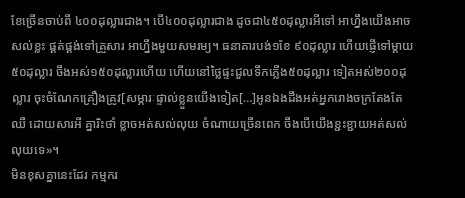ខែច្រើនចាប់ពី ៤០០ដុល្លារជាង។ បើ៤០០ដុល្លារជាង ដូចជា៤៥០ដុល្លារអីទៅ អាហ្នឹងយើងអាចសល់ខ្លះ ផ្គត់ផ្គង់ទៅគ្រួសារ អាហ្នឹងមួយសមរម្យ។ ធនាគារបង់១ខែ ៩០ដុល្លារ ហើយផ្ញើទៅម្តាយ៥០ដុល្លារ ចឹងអស់១៥០ដុល្លារហើយ ហើយនៅថ្លៃផ្ទះជួលទឹកភ្លើង៥០ដុល្លារ ទៀតអស់២០០ដុល្លារ ចុះចំណែកគ្រឿងគ្រូវ[សម្ភារៈផ្ទាល់ខ្លួនយើងទៀត[…]អូនឯងដឹងអត់អ្នករោងចក្រតែងតែឈឺ ដោយសារអី គ្នារិះថាំ ខ្លាចអត់សល់លុយ ចំណាយច្រើនពេក ចឹងបើយើងខ្ជះខ្ជាយអត់សល់លុយទេ»។
មិនខុសគ្នានេះដែរ កម្មករ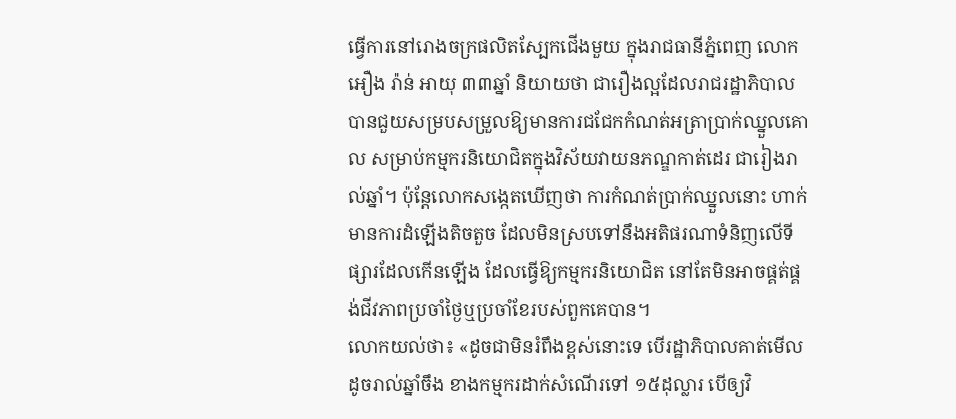ធ្វើការនៅរោងចក្រផលិតស្បែកជើងមួយ ក្នុងរាជធានីភ្នំពេញ លោក អឿង រ៉ាន់ អាយុ ៣៣ឆ្នាំ និយាយថា ជារឿងល្អដែលរាជរដ្ឋាភិបាល បានជួយសម្របសម្រួលឱ្យមានការជជែកកំណត់អត្រាប្រាក់ឈ្នួលគោល សម្រាប់កម្មករនិយោជិតក្នុងវិស័យវាយនភណ្ឌកាត់ដេរ ជារៀងរាល់ឆ្នាំ។ ប៉ុន្តែលោកសង្កេតឃើញថា ការកំណត់ប្រាក់ឈ្នួលនោះ ហាក់មានការដំឡើងតិចតួច ដែលមិនស្របទៅនឹងអតិផរណាទំនិញលើទីផ្សារដែលកើនឡើង ដែលធ្វើឱ្យកម្មករនិយោជិត នៅតែមិនអាចផ្គត់ផ្គង់ជីវភាពប្រចាំថ្ងៃឬប្រចាំខែរបស់ពួកគេបាន។
លោកយល់ថា៖ «ដូចជាមិនរំពឹងខ្ពស់នោះទេ បើរដ្ឋាភិបាលគាត់មើលដូចរាល់ឆ្នាំចឹង ខាងកម្មករដាក់សំណើរទៅ ១៥ដុល្លារ បើឲ្យវិ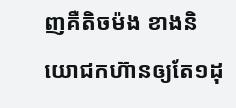ញគឺតិចម៉ង ខាងនិយោជកហ៊ានឲ្យតែ១ដុ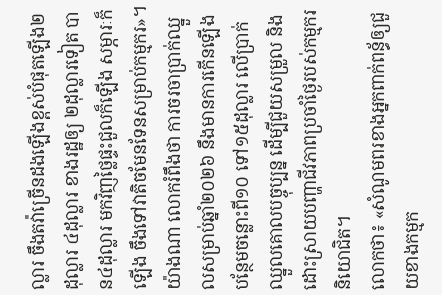ល្លារ ចឹងតវ៉ាច្រើនដងឡើងខ្ពស់បំផុតឡើង២ដុល្លារ ៤ដុល្លារ ខាងរដ្ឋឲ្យ ២ដុល្លារទៀត បាន៤ដុល្លារ មកវិញថ្លៃផ្ទះជួលក៏ឡើង សម្ភារៈក៏ឡើង ចឹងទៅវាតិចមែនទែនសម្រាប់កម្មករ»។
យ៉ាងណា លោករំពឹងថា ការចរចាប្រាក់ឈ្នួលសម្រាប់ឆ្នាំ២០២៦ នឹងមានការកើនឡើងបន្ថែមចន្លោះពី១០ ទៅ១៥ដុល្លារ លើប្រាក់ឈ្នួលគោលបច្ចុប្បន្ន ដើម្បីជួយសម្រួល និងដោះស្រាយបញ្ហាជីវភាពប្រចាំថ្ងៃរបស់កម្មករនិយោជិត។
លោកថា៖ «សំណូមពរខាងអ្នកពាក់ពន្ធ័ឲ្យជួយខាងកម្មក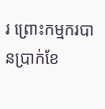រ ព្រោះកម្មករបានប្រាក់ខែ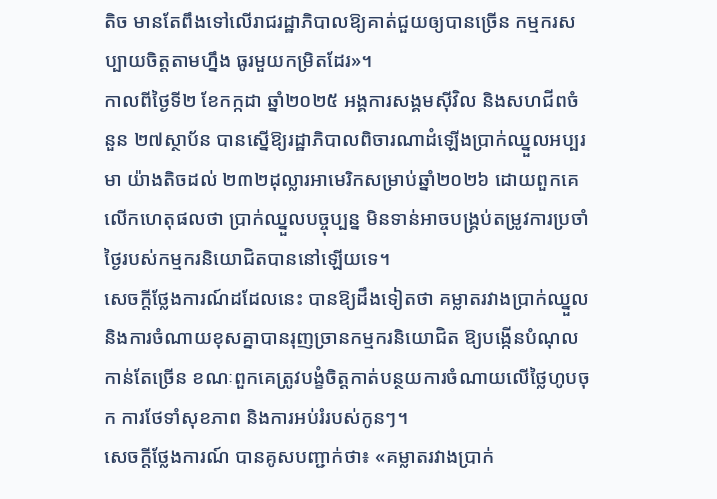តិច មានតែពឹងទៅលើរាជរដ្ឋាភិបាលឱ្យគាត់ជួយឲ្យបានច្រើន កម្មករសប្បាយចិត្តតាមហ្នឹង ធូរមួយកម្រិតដែរ»។
កាលពីថ្ងៃទី២ ខែកក្កដា ឆ្នាំ២០២៥ អង្គការសង្គមស៊ីវិល និងសហជីពចំនួន ២៧ស្ថាប័ន បានស្នើឱ្យរដ្ឋាភិបាលពិចារណាដំឡើងប្រាក់ឈ្នួលអប្បរមា យ៉ាងតិចដល់ ២៣២ដុល្លារអាមេរិកសម្រាប់ឆ្នាំ២០២៦ ដោយពួកគេលើកហេតុផលថា ប្រាក់ឈ្នួលបច្ចុប្បន្ន មិនទាន់អាចបង្គ្រប់តម្រូវការប្រចាំថ្ងៃរបស់កម្មករនិយោជិតបាននៅឡើយទេ។
សេចក្តីថ្លែងការណ៍ដដែលនេះ បានឱ្យដឹងទៀតថា គម្លាតរវាងប្រាក់ឈ្នួល និងការចំណាយខុសគ្នាបានរុញច្រានកម្មករនិយោជិត ឱ្យបង្កើនបំណុលកាន់តែច្រើន ខណៈពួកគេត្រូវបង្ខំចិត្តកាត់បន្ថយការចំណាយលើថ្លៃហូបចុក ការថែទាំសុខភាព និងការអប់រំរបស់កូនៗ។
សេចក្តីថ្លែងការណ៍ បានគូសបញ្ជាក់ថា៖ «គម្លាតរវាងប្រាក់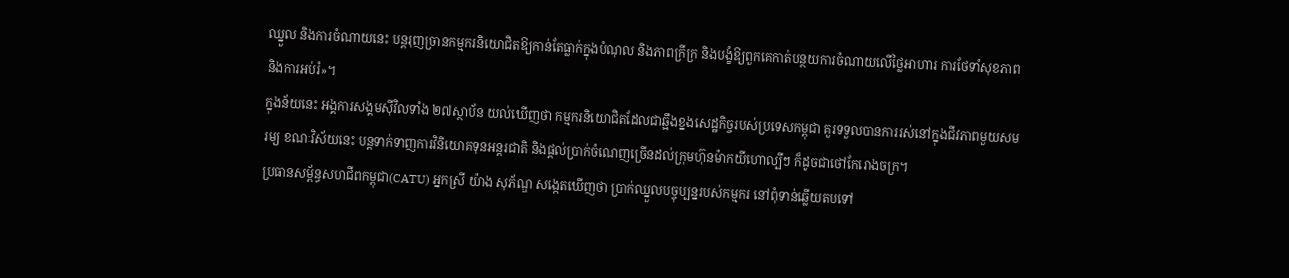ឈ្នួល និងការចំណាយនេះ បន្តរុញច្រានកម្មករនិយោជិតឱ្យកាន់តែធ្លាក់ក្នុងបំណុល និងភាពក្រីក្រ និងបង្ខំឱ្យពួកគេកាត់បន្ថយការចំណាយលើថ្លៃអាហារ ការថែទាំសុខភាព និងការអប់រំ»។
ក្នុងន័យនេះ អង្គការសង្គមស៊ីវិលទាំង ២៧ស្ថាប័ន យល់ឃើញថា កម្មករនិយោជិតដែលជាឆ្អឹងខ្នងសេដ្ឋកិច្ចរបស់ប្រទេសកម្ពុជា គួរទទួលបានការរស់នៅក្នុងជីវភាពមួយសមរម្យ ខណៈវិស័យនេះ បន្តទាក់ទាញការវិនិយោគទុនអន្តរជាតិ និងផ្តល់ប្រាក់ចំណេញច្រើនដល់ក្រុមហ៊ុនម៉ាកយីហោល្បីៗ ក៏ដូចជាថៅកែរោងចក្រ។
ប្រធានសម្ព័ន្ធសហជីពកម្ពុជា(CATU) អ្នកស្រី យ៉ាង សុភ័ណ្ឌ សង្កេតឃើញថា ប្រាក់ឈ្នួលបច្ចុប្បន្នរបស់កម្មករ នៅពុំទាន់ឆ្លើយតបទៅ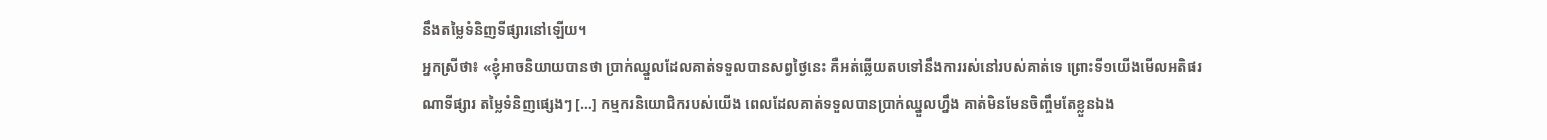នឹងតម្លៃទំនិញទីផ្សារនៅឡើយ។
អ្នកស្រីថា៖ «ខ្ញុំអាចនិយាយបានថា ប្រាក់ឈ្នួលដែលគាត់ទទួលបានសព្វថ្ងៃនេះ គឺអត់ឆ្លើយតបទៅនឹងការរស់នៅរបស់គាត់ទេ ព្រោះទី១យើងមើលអតិផរណាទីផ្សារ តម្លៃទំនិញផ្សេងៗ […] កម្មករនិយោជិករបស់យើង ពេលដែលគាត់ទទួលបានប្រាក់ឈ្នួលហ្នឹង គាត់មិនមែនចិញ្ចឹមតែខ្លួនឯង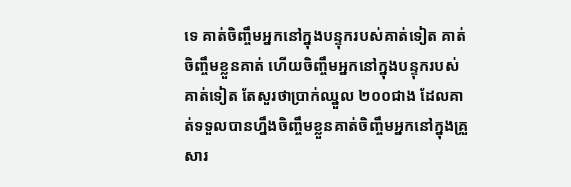ទេ គាត់ចិញ្ចឹមអ្នកនៅក្នុងបន្ទុករបស់គាត់ទៀត គាត់ចិញ្ចឹមខ្លួនគាត់ ហើយចិញ្ចឹមអ្នកនៅក្នុងបន្ទុករបស់គាត់ទៀត តែសួរថាប្រាក់ឈ្នួល ២០០ជាង ដែលគាត់ទទួលបានហ្នឹងចិញ្ចឹមខ្លួនគាត់ចិញ្ចឹមអ្នកនៅក្នុងគ្រួសារ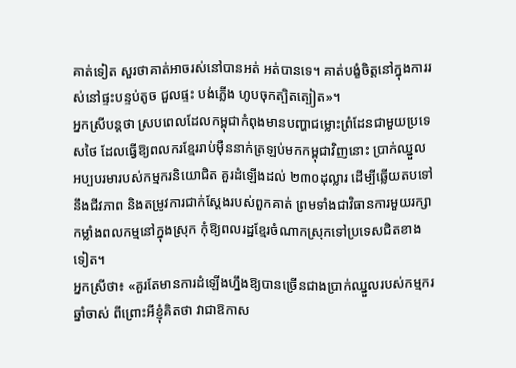គាត់ទៀត សួរថាគាត់អាចរស់នៅបានអត់ អត់បានទេ។ គាត់បង្ខំចិត្តនៅក្នុងការរស់នៅផ្ទះបន្ទប់តូច ជួលផ្ទះ បង់ភ្លើង ហូបចុកត្បិតត្បៀត»។
អ្នកស្រីបន្តថា ស្របពេលដែលកម្ពុជាកំពុងមានបញ្ហាជម្លោះព្រំដែនជាមួយប្រទេសថៃ ដែលធ្វើឱ្យពលករខ្មែររាប់ម៉ឺននាក់ត្រឡប់មកកម្ពុជាវិញនោះ ប្រាក់ឈ្នួលអប្បបរមារបស់កម្មករនិយោជិត គួរដំឡើងដល់ ២៣០ដុល្លារ ដើម្បីឆ្លើយតបទៅនឹងជីវភាព និងតម្រូវការជាក់ស្តែងរបស់ពួកគាត់ ព្រមទាំងជាវិធានការមួយរក្សាកម្លាំងពលកម្មនៅក្នុងស្រុក កុំឱ្យពលរដ្ឋខ្មែរចំណាកស្រុកទៅប្រទេសជិតខាងទៀត។
អ្នកស្រីថា៖ «គួរតែមានការដំឡើងហ្នឹងឱ្យបានច្រើនជាងប្រាក់ឈ្នួលរបស់កម្មករឆ្នាំចាស់ ពីព្រោះអីខ្ញុំគិតថា វាជាឱកាស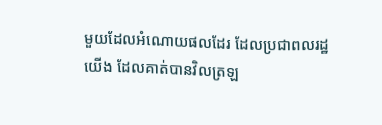មួយដែលអំណោយផលដែរ ដែលប្រជាពលរដ្ឋយើង ដែលគាត់បានវិលត្រឡ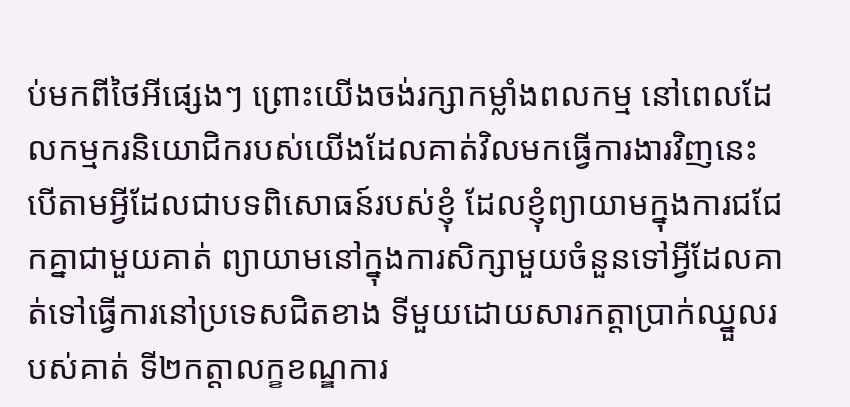ប់មកពីថៃអីផ្សេងៗ ព្រោះយើងចង់រក្សាកម្លាំងពលកម្ម នៅពេលដែលកម្មករនិយោជិករបស់យើងដែលគាត់វិលមកធ្វើការងារវិញនេះ បើតាមអ្វីដែលជាបទពិសោធន៍របស់ខ្ញុំ ដែលខ្ញុំព្យាយាមក្នុងការជជែកគ្នាជាមួយគាត់ ព្យាយាមនៅក្នុងការសិក្សាមួយចំនួនទៅអ្វីដែលគាត់ទៅធ្វើការនៅប្រទេសជិតខាង ទីមួយដោយសារកត្តាប្រាក់ឈ្នួលរបស់គាត់ ទី២កត្តាលក្ខខណ្ឌការ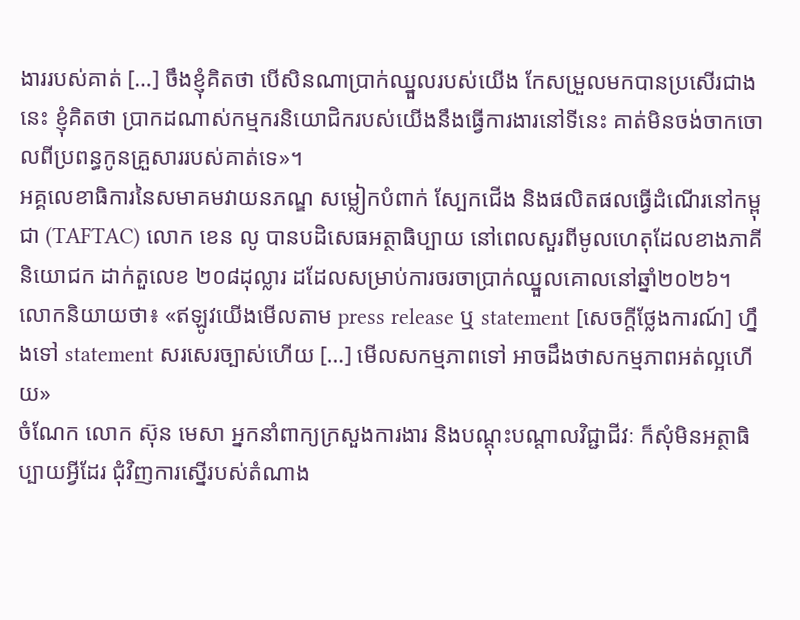ងាររបស់គាត់ […] ចឹងខ្ញុំគិតថា បើសិនណាប្រាក់ឈ្នួលរបស់យើង កែសម្រួលមកបានប្រសើរជាងនេះ ខ្ញុំគិតថា ប្រាកដណាស់កម្មករនិយោជិករបស់យើងនឹងធ្វើការងារនៅទីនេះ គាត់មិនចង់ចាកចោលពីប្រពន្ធកូនគ្រួសាររបស់គាត់ទេ»។
អគ្គលេខាធិការនៃសមាគមវាយនភណ្ឌ សម្លៀកបំពាក់ ស្បែកជើង និងផលិតផលធ្វើដំណើរនៅកម្ពុជា (TAFTAC) លោក ខេន លូ បានបដិសេធអត្ថាធិប្បាយ នៅពេលសួរពីមូលហេតុដែលខាងភាគីនិយោជក ដាក់តួលេខ ២០៨ដុល្លារ ដដែលសម្រាប់ការចរចាប្រាក់ឈ្នួលគោលនៅឆ្នាំ២០២៦។
លោកនិយាយថា៖ «ឥឡូវយើងមើលតាម press release ឬ statement [សេចក្តីថ្លែងការណ៍] ហ្នឹងទៅ statement សរសេរច្បាស់ហើយ […] មើលសកម្មភាពទៅ អាចដឹងថាសកម្មភាពអត់ល្អហើយ»
ចំណែក លោក ស៊ុន មេសា អ្នកនាំពាក្យក្រសួងការងារ និងបណ្តុះបណ្តាលវិជ្ជាជីវៈ ក៏សុំមិនអត្ថាធិប្បាយអ្វីដែរ ជុំវិញការស្នើរបស់តំណាង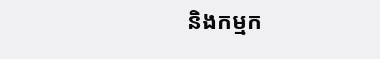និងកម្មក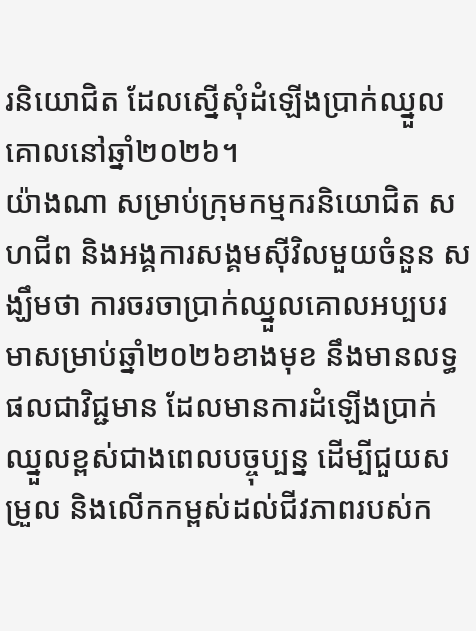រនិយោជិត ដែលស្នើសុំដំឡើងប្រាក់ឈ្នួលគោលនៅឆ្នាំ២០២៦។
យ៉ាងណា សម្រាប់ក្រុមកម្មករនិយោជិត សហជីព និងអង្គការសង្គមស៊ីវិលមួយចំនួន សង្ឃឹមថា ការចរចាប្រាក់ឈ្នួលគោលអប្បបរមាសម្រាប់ឆ្នាំ២០២៦ខាងមុខ នឹងមានលទ្ធផលជាវិជ្ជមាន ដែលមានការដំឡើងប្រាក់ឈ្នួលខ្ពស់ជាងពេលបច្ចុប្បន្ន ដើម្បីជួយសម្រួល និងលើកកម្ពស់ដល់ជីវភាពរបស់ក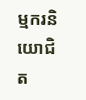ម្មករនិយោជិត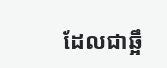ដែលជាឆ្អឹ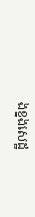ងខ្នងសេដ្ឋ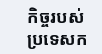កិច្ចរបស់ប្រទេសក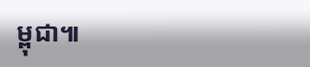ម្ពុជា៕